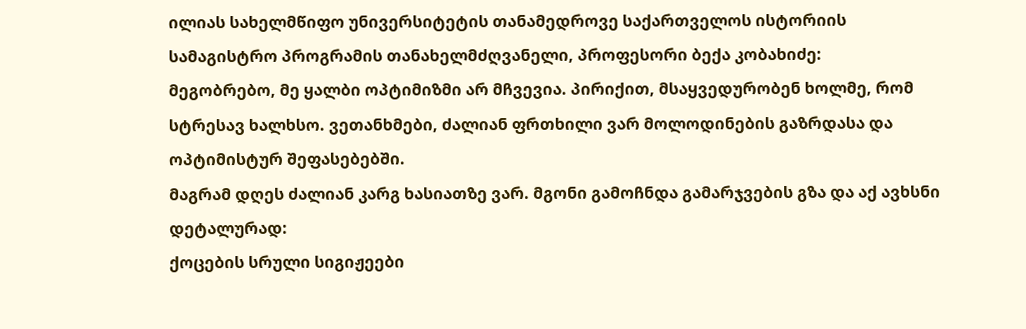ილიას სახელმწიფო უნივერსიტეტის თანამედროვე საქართველოს ისტორიის სამაგისტრო პროგრამის თანახელმძღვანელი, პროფესორი ბექა კობახიძე:
მეგობრებო, მე ყალბი ოპტიმიზმი არ მჩვევია. პირიქით, მსაყვედურობენ ხოლმე, რომ სტრესავ ხალხსო. ვეთანხმები, ძალიან ფრთხილი ვარ მოლოდინების გაზრდასა და ოპტიმისტურ შეფასებებში.
მაგრამ დღეს ძალიან კარგ ხასიათზე ვარ. მგონი გამოჩნდა გამარჯვების გზა და აქ ავხსნი დეტალურად:
ქოცების სრული სიგიჟეები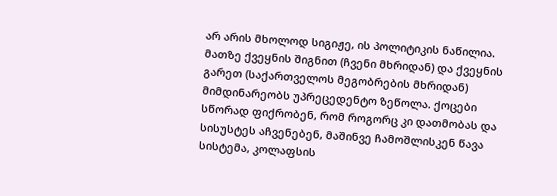არ არის მხოლოდ სიგიჟე, ის პოლიტიკის ნაწილია. მათზე ქვეყნის შიგნით (ჩვენი მხრიდან) და ქვეყნის გარეთ (საქართველოს მეგობრების მხრიდან) მიმდინარეობს უპრეცედენტო ზეწოლა. ქოცები სწორად ფიქრობენ, რომ როგორც კი დათმობას და სისუსტეს აჩვენებენ, მაშინვე ჩამოშლისკენ წავა სისტემა, კოლაფსის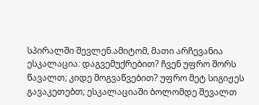სპირალში შევლენ.ამიტომ, მათი არჩევანია ესკალაცია: დაგვემუქრებით? ჩვენ უფრო შორს წავალთ; კიდე მოგვაწვებით? უფრო მეტ სიგიჟეს გავაკეთებთ; ესკალაციაში ბოლომდე შევალთ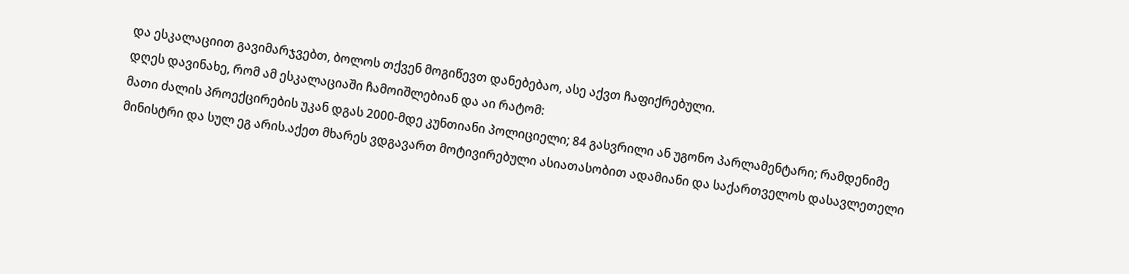და ესკალაციით გავიმარჯვებთ, ბოლოს თქვენ მოგიწევთ დანებებაო, ასე აქვთ ჩაფიქრებული.
დღეს დავინახე, რომ ამ ესკალაციაში ჩამოიშლებიან და აი რატომ:
მათი ძალის პროექცირების უკან დგას 2000-მდე კუნთიანი პოლიციელი; 84 გასვრილი ან უგონო პარლამენტარი; რამდენიმე მინისტრი და სულ ეგ არის.აქეთ მხარეს ვდგავართ მოტივირებული ასიათასობით ადამიანი და საქართველოს დასავლეთელი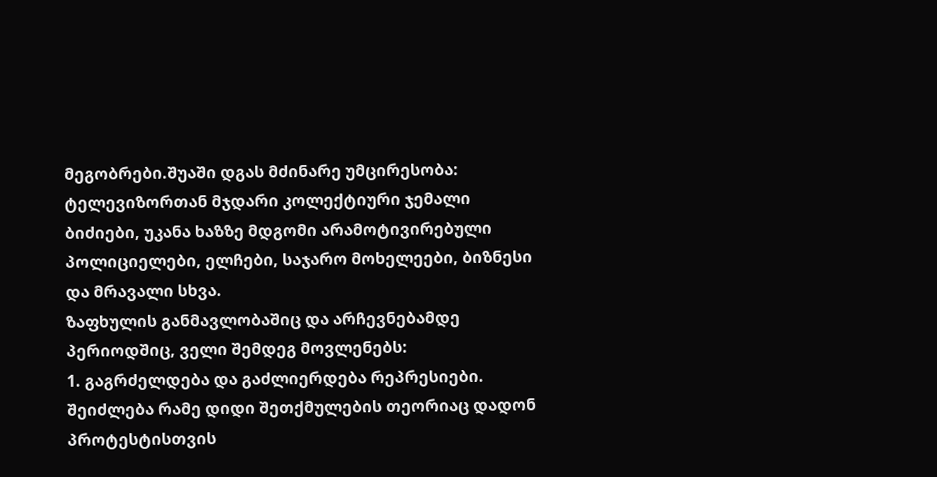მეგობრები.შუაში დგას მძინარე უმცირესობა: ტელევიზორთან მჯდარი კოლექტიური ჯემალი ბიძიები, უკანა ხაზზე მდგომი არამოტივირებული პოლიციელები, ელჩები, საჯარო მოხელეები, ბიზნესი და მრავალი სხვა.
ზაფხულის განმავლობაშიც და არჩევნებამდე პერიოდშიც, ველი შემდეგ მოვლენებს:
1. გაგრძელდება და გაძლიერდება რეპრესიები. შეიძლება რამე დიდი შეთქმულების თეორიაც დადონ პროტესტისთვის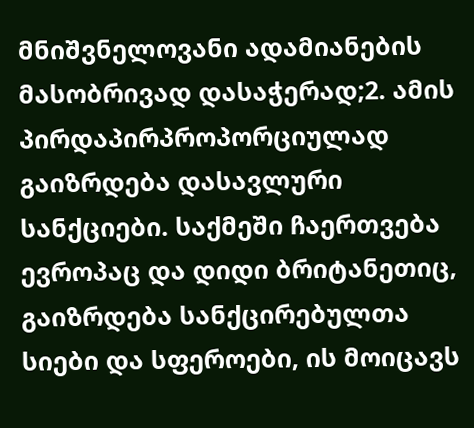მნიშვნელოვანი ადამიანების მასობრივად დასაჭერად;2. ამის პირდაპირპროპორციულად გაიზრდება დასავლური სანქციები. საქმეში ჩაერთვება ევროპაც და დიდი ბრიტანეთიც, გაიზრდება სანქცირებულთა სიები და სფეროები, ის მოიცავს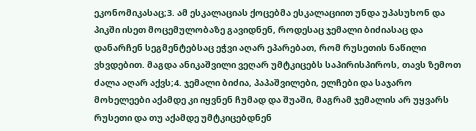ეკონომიკასაც;3. ამ ესკალაციას ქოცებმა ესკალაციით უნდა უპასუხონ და პიკში ისეთ მოცემულობაზე გავიდნენ, როდესაც ჯემალი ბიძიასაც და დანარჩენ სეგმენტებსაც ეჭვი აღარ ეპარებათ, რომ რუსეთის ნაწილი ვხვდებით. მაგდა ანიკაშვილი ვეღარ უმტკიცებს საპირისპიროს, თავს ზემოთ ძალა აღარ აქვს;4. ჯემალი ბიძია, პაპაშვილები, ელჩები და საჯარო მოხელეები აქამდე კი იყვნენ ჩუმად და შუაში, მაგრამ ჯემალის არ უყვარს რუსეთი და თუ აქამდე უმტკიცებდნენ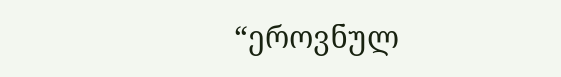“ეროვნულ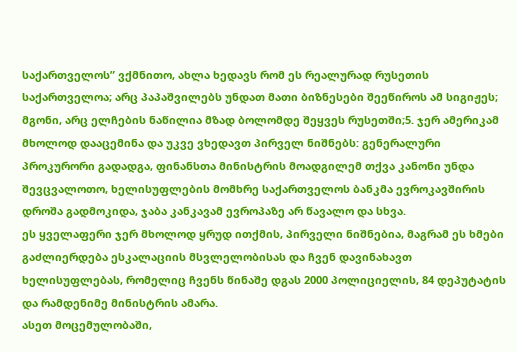საქართველოს” ვქმნითო, ახლა ხედავს რომ ეს რეალურად რუსეთის საქართველოა; არც პაპაშვილებს უნდათ მათი ბიზნესები შეეწიროს ამ სიგიჟეს; მგონი, არც ელჩების ნაწილია მზად ბოლომდე შეყვეს რუსეთში;5. ჯერ ამერიკამ მხოლოდ დააცემინა და უკვე ვხედავთ პირველ ნიშნებს: გენერალური პროკურორი გადადგა, ფინანსთა მინისტრის მოადგილემ თქვა კანონი უნდა შევცვალოთო, ხელისუფლების მომხრე საქართველოს ბანკმა ევროკავშირის დროშა გადმოკიდა, ჯაბა კანკავამ ევროპაზე არ წავალო და სხვა.
ეს ყველაფერი ჯერ მხოლოდ ყრუდ ითქმის, პირველი ნიშნებია, მაგრამ ეს ხმები გაძლიერდება ესკალაციის მსვლელობისას და ჩვენ დავინახავთ ხელისუფლებას, რომელიც ჩვენს წინაშე დგას 2000 პოლიციელის, 84 დეპუტატის და რამდენიმე მინისტრის ამარა.
ასეთ მოცემულობაში,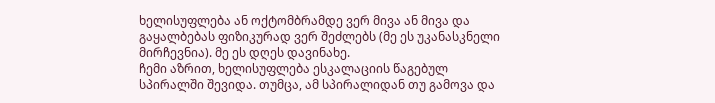ხელისუფლება ან ოქტომბრამდე ვერ მივა ან მივა და გაყალბებას ფიზიკურად ვერ შეძლებს (მე ეს უკანასკნელი მირჩევნია). მე ეს დღეს დავინახე.
ჩემი აზრით, ხელისუფლება ესკალაციის წაგებულ სპირალში შევიდა. თუმცა, ამ სპირალიდან თუ გამოვა და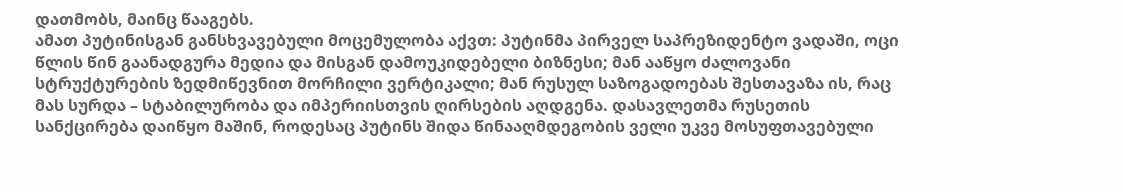დათმობს, მაინც წააგებს.
ამათ პუტინისგან განსხვავებული მოცემულობა აქვთ: პუტინმა პირველ საპრეზიდენტო ვადაში, ოცი წლის წინ გაანადგურა მედია და მისგან დამოუკიდებელი ბიზნესი; მან ააწყო ძალოვანი სტრუქტურების ზედმიწევნით მორჩილი ვერტიკალი; მან რუსულ საზოგადოებას შესთავაზა ის, რაც მას სურდა – სტაბილურობა და იმპერიისთვის ღირსების აღდგენა. დასავლეთმა რუსეთის სანქცირება დაიწყო მაშინ, როდესაც პუტინს შიდა წინააღმდეგობის ველი უკვე მოსუფთავებული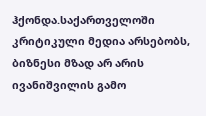ჰქონდა.საქართველოში კრიტიკული მედია არსებობს, ბიზნესი მზად არ არის ივანიშვილის გამო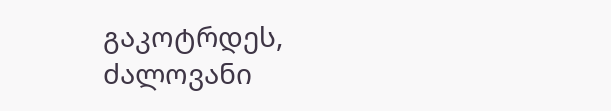გაკოტრდეს, ძალოვანი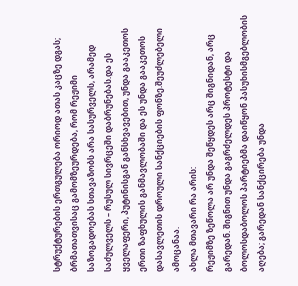სტრუქტურების ერთგულება ორიოდ ათას კაცზე დგას; ბრმათათვისაც გამომზეურდება, რომ რეჟიმი საზოგადოებას სთავაზობს არა სასურველს, არამედ საძულველს – რუსულ სივრცეში დაბრუნებას.და ეს ყველაფერი, პუტინისგან განსხვავებით, უნდა გააკეთოს ერთი ზაფხულის განმავლობაში და ეს უნდა გააკეთოს დასავლეთის დროული სანქციების ფონზე.შეუძლებელი ამოცანაა.
ახლა მთავარი რა არის:
რეჟიმზე ზეწოლა არ უნდა შეწყდეს არც შიგნიდან, არც გარედან. შიგნით უნდა გაგრძელდეს პროტესტი და ბოლოსდაბოლოს პარტიებმა დაიწყონ პასუხისმგებლობის აღება; გარედან სანქცირება უნდა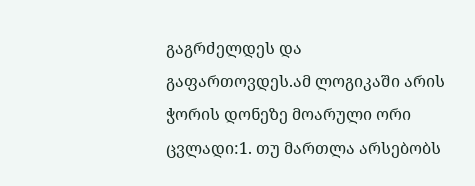გაგრძელდეს და გაფართოვდეს.ამ ლოგიკაში არის ჭორის დონეზე მოარული ორი ცვლადი:1. თუ მართლა არსებობს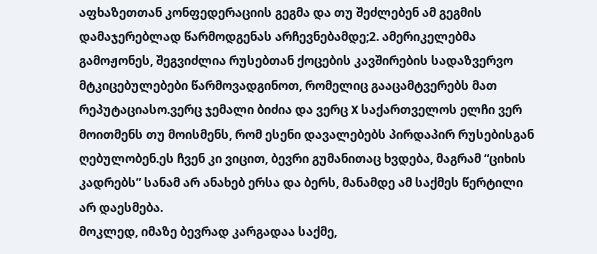აფხაზეთთან კონფედერაციის გეგმა და თუ შეძლებენ ამ გეგმის დამაჯერებლად წარმოდგენას არჩევნებამდე;2. ამერიკელებმა გამოჟონეს, შეგვიძლია რუსებთან ქოცების კავშირების სადაზვერვო მტკიცებულებები წარმოვადგინოთ, რომელიც გააცამტვერებს მათ რეპუტაციასო.ვერც ჯემალი ბიძია და ვერც X საქართველოს ელჩი ვერ მოითმენს თუ მოისმენს, რომ ესენი დავალებებს პირდაპირ რუსებისგან ღებულობენ.ეს ჩვენ კი ვიცით, ბევრი გუმანითაც ხვდება, მაგრამ “ციხის კადრებს” სანამ არ ანახებ ერსა და ბერს, მანამდე ამ საქმეს წერტილი არ დაესმება.
მოკლედ, იმაზე ბევრად კარგადაა საქმე,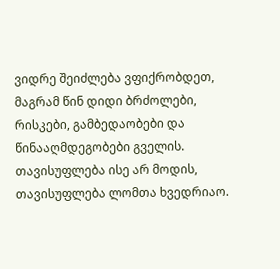ვიდრე შეიძლება ვფიქრობდეთ, მაგრამ წინ დიდი ბრძოლები, რისკები, გამბედაობები და წინააღმდეგობები გველის. თავისუფლება ისე არ მოდის, თავისუფლება ლომთა ხვედრიაო.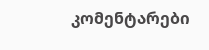კომენტარები